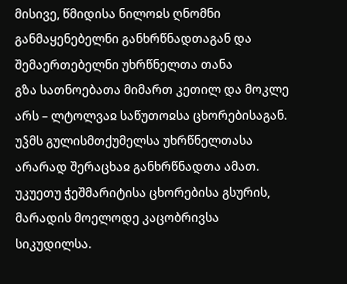მისივე, წმიდისა ნილოჲს ღნომნი განმაყენებელნი განხრწნადთაგან და შემაერთებელნი უხრწნელთა თანა
გზა სათნოებათა მიმართ კეთილ და მოკლე არს – ლტოლვაჲ საწუთოჲსა ცხორებისაგან.
უჴმს გულისმთქუმელსა უხრწნელთასა არარად შერაცხაჲ განხრწნადთა ამათ.
უკუეთუ ჭეშმარიტისა ცხორებისა გსურის, მარადის მოელოდე კაცობრივსა სიკუდილსა.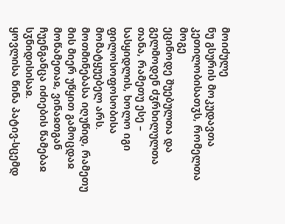მოიძულე
ნუ გსურის მოკუდავთა კეთილობისათჳს, რომელთა მოგე
ეცინოდე შუებულთა და გელმოდენ ძჳრხილულთა თანა, რამეთუ ესე – სასყიდლის, ხოლო იგი ფილოსოფოსობისა მომატყუებელ არს.
მოთმინებასა იღუწიდ, რამეთუ მის მიერ უწყით გამოცდაჲ მოწამეთაჲ, ვინაჲთგან ჩუენგანცა იძიების წამებაჲ სჳნიდისისაჲ.
ყოვლისა წინა პატივ-სცემდ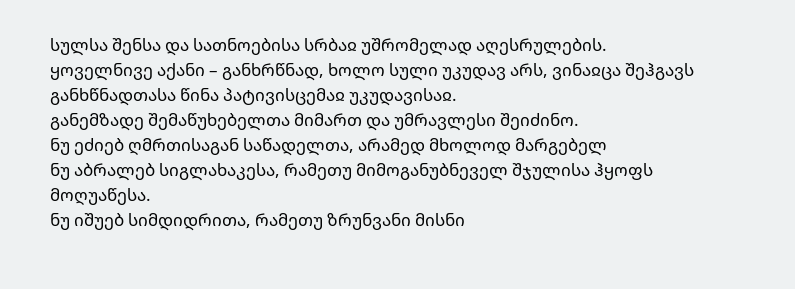სულსა შენსა და სათნოებისა სრბაჲ უშრომელად აღესრულების.
ყოველნივე აქანი – განხრწნად, ხოლო სული უკუდავ არს, ვინაჲცა შეჰგავს განხწნადთასა წინა პატივისცემაჲ უკუდავისაჲ.
განემზადე შემაწუხებელთა მიმართ და უმრავლესი შეიძინო.
ნუ ეძიებ ღმრთისაგან საწადელთა, არამედ მხოლოდ მარგებელ
ნუ აბრალებ სიგლახაკესა, რამეთუ მიმოგანუბნეველ შჯულისა ჰყოფს მოღუაწესა.
ნუ იშუებ სიმდიდრითა, რამეთუ ზრუნვანი მისნი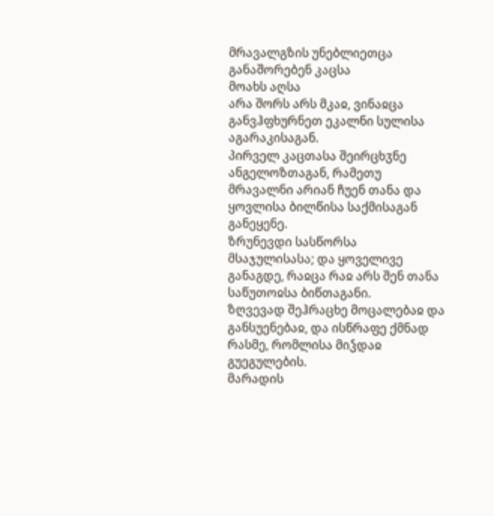მრავალგზის უნებლიეთცა
განაშორებენ კაცსა
მოახს აღსა
არა შორს არს მკაჲ, ვინაჲცა განვჰფხურნეთ ეკალნი სულისა აგარაკისაგან.
პირველ კაცთასა შეირცხჳნე ანგელოზთაგან, რამეთუ მრავალნი არიან ჩუენ თანა და ყოვლისა ბილწისა საქმისაგან განეყენე.
ზრუნევდი სასწორსა მსაჯულისასა; და ყოველივე განაგდე, რაჲცა რაჲ არს შენ თანა საწუთოჲსა ბიწთაგანი.
ზღვევად შეჰრაცხე მოცალებაჲ და განსუენებაჲ, და ისწრაფე ქმნად რასმე, რომლისა მიჴდაჲ გუეგულების.
მარადის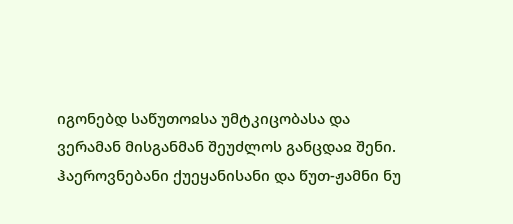იგონებდ საწუთოჲსა უმტკიცობასა და ვერამან მისგანმან შეუძლოს განცდაჲ შენი.
ჰაეროვნებანი ქუეყანისანი და წუთ-ჟამნი ნუ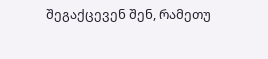შეგაქცევენ შენ, რამეთუ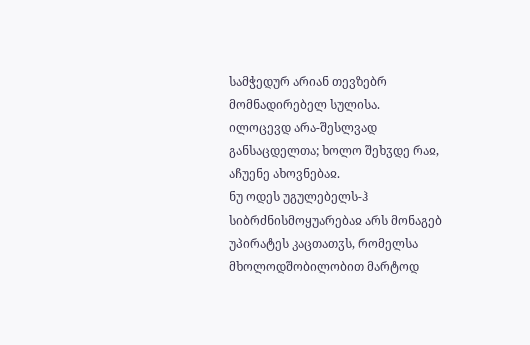სამჭედურ არიან თევზებრ მომნადირებელ სულისა.
ილოცევდ არა-შესლვად განსაცდელთა; ხოლო შეხჳდე რაჲ, აჩუენე ახოვნებაჲ.
ნუ ოდეს უგულებელს-ჰ
სიბრძნისმოყუარებაჲ არს მონაგებ უპირატეს კაცთათჳს, რომელსა
მხოლოდშობილობით მარტოდ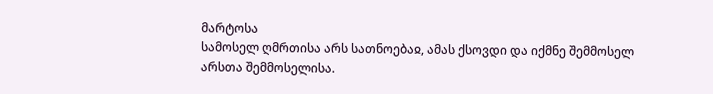მარტოსა
სამოსელ ღმრთისა არს სათნოებაჲ, ამას ქსოვდი და იქმნე შემმოსელ არსთა შემმოსელისა.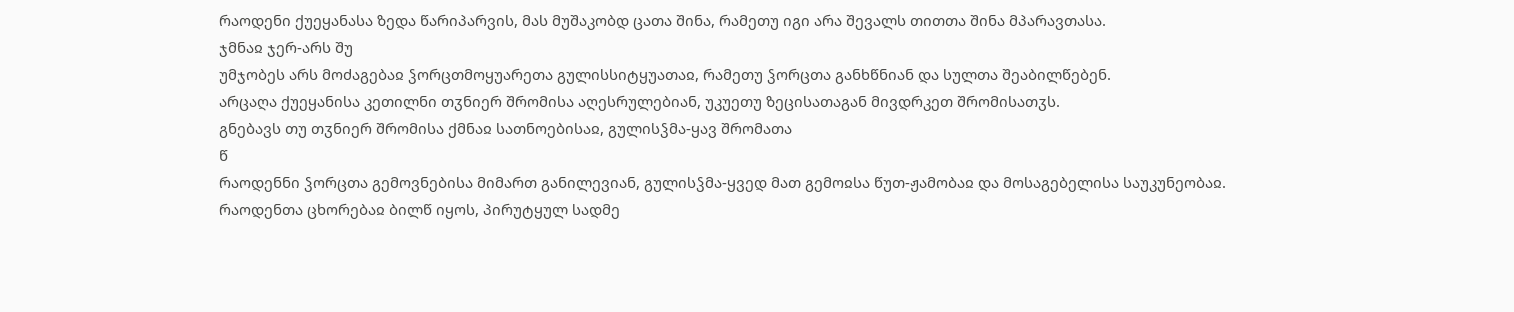რაოდენი ქუეყანასა ზედა წარიპარვის, მას მუშაკობდ ცათა შინა, რამეთუ იგი არა შევალს თითთა შინა მპარავთასა.
ჯმნაჲ ჯერ-არს შუ
უმჯობეს არს მოძაგებაჲ ჴორცთმოყუარეთა გულისსიტყუათაჲ, რამეთუ ჴორცთა განხწნიან და სულთა შეაბილწებენ.
არცაღა ქუეყანისა კეთილნი თჳნიერ შრომისა აღესრულებიან, უკუეთუ ზეცისათაგან მივდრკეთ შრომისათჳს.
გნებავს თუ თჳნიერ შრომისა ქმნაჲ სათნოებისაჲ, გულისჴმა-ყავ შრომათა
წ
რაოდენნი ჴორცთა გემოვნებისა მიმართ განილევიან, გულისჴმა-ყვედ მათ გემოჲსა წუთ-ჟამობაჲ და მოსაგებელისა საუკუნეობაჲ.
რაოდენთა ცხორებაჲ ბილწ იყოს, პირუტყულ სადმე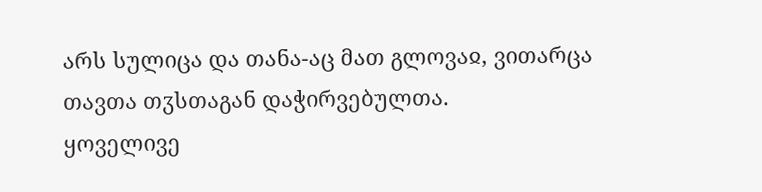არს სულიცა და თანა-აც მათ გლოვაჲ, ვითარცა თავთა თჳსთაგან დაჭირვებულთა.
ყოველივე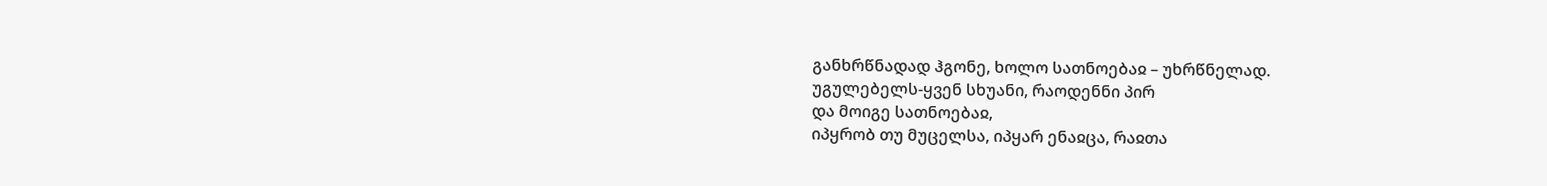განხრწნადად ჰგონე, ხოლო სათნოებაჲ – უხრწნელად.
უგულებელს-ყვენ სხუანი, რაოდენნი პირ
და მოიგე სათნოებაჲ,
იპყრობ თუ მუცელსა, იპყარ ენაჲცა, რაჲთა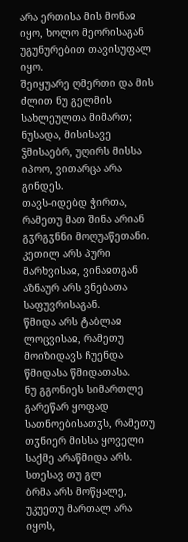არა ერთისა მის მონაჲ იყო, ხოლო მეორისაგან უგუნურებით თავისუფალ იყო.
შეიყუარე ღმერთი და მის ძლით ნუ გელმის სახლეულთა მიმართ; ნუსადა, მისისავე ჴმისაებრ, უღირს მისსა იპოო, ვითარცა არა გინდეს.
თავს-იდებდ ჭირთა, რამეთუ მათ შინა არიან გჳრგჳნნი მოღუაწეთანი.
კეთილ არს პური მარხვისაჲ, ვინაჲთგან აზნაურ არს ვნებათა საფუვრისაგან.
წმიდა არს ტაბლაჲ ლოცვისაჲ, რამეთუ მოიზიდავს ჩუენდა წმიდასა წმიდათასა.
ნუ გგონიეს სიმართლე გარეწარ ყოფად სათნოებისათჳს, რამეთუ თჳნიერ მისსა ყოველი საქმე არაწმიდა არს.
სთესავ თუ გლ
ბრმა არს მოწყალე, უკუეთუ მართალ არა იყოს,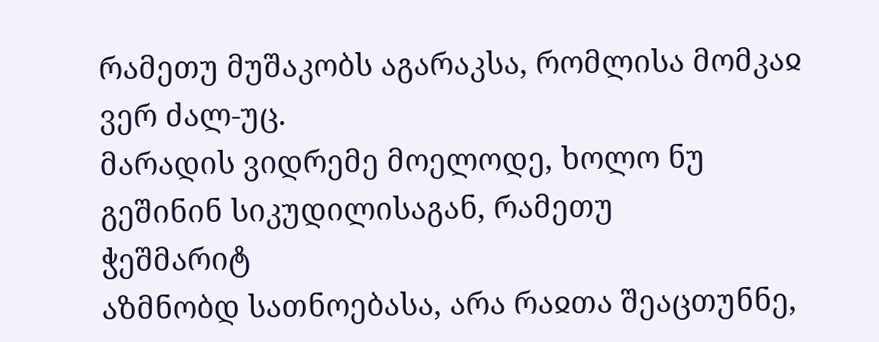რამეთუ მუშაკობს აგარაკსა, რომლისა მომკაჲ ვერ ძალ-უც.
მარადის ვიდრემე მოელოდე, ხოლო ნუ გეშინინ სიკუდილისაგან, რამეთუ
ჭეშმარიტ
აზმნობდ სათნოებასა, არა რაჲთა შეაცთუნნე,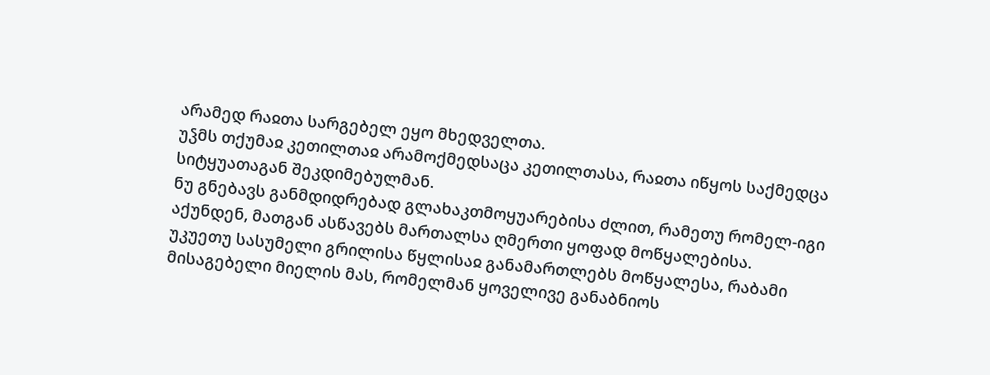არამედ რაჲთა სარგებელ ეყო მხედველთა.
უჴმს თქუმაჲ კეთილთაჲ არამოქმედსაცა კეთილთასა, რაჲთა იწყოს საქმედცა სიტყუათაგან შეკდიმებულმან.
ნუ გნებავს განმდიდრებად გლახაკთმოყუარებისა ძლით, რამეთუ რომელ-იგი აქუნდენ, მათგან ასწავებს მართალსა ღმერთი ყოფად მოწყალებისა.
უკუეთუ სასუმელი გრილისა წყლისაჲ განამართლებს მოწყალესა, რაბამი მისაგებელი მიელის მას, რომელმან ყოველივე განაბნიოს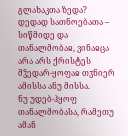გლახაკთა ზედა?
დედად სათნოებათა – სიწმიდე და თანალმობაჲ, ვინაჲცა არა არს ქრისტეს მჴედარ-ყოფაჲ თჳნიერ ამისსა ანუ მისსა.
ნუ უდებ-ჰყოფ თანალმობასა, რამეთუ ამან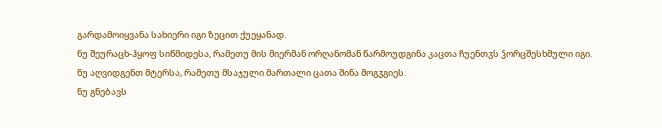გარდამოიყვანა სახიერი იგი ზეცით ქუეყანად.
ნუ შეურაცხ-ჰყოფ სიწმიდესა, რამეთუ მის მიერმან ორღანომან წარმოუდგინა კაცთა ჩუენთჳს ჴორცშესხმული იგი.
ნუ აღვიდგენთ მტერსა, რამეთუ მსაჯული მართალი ცათა შინა მოგჳგიეს.
ნუ გნებავს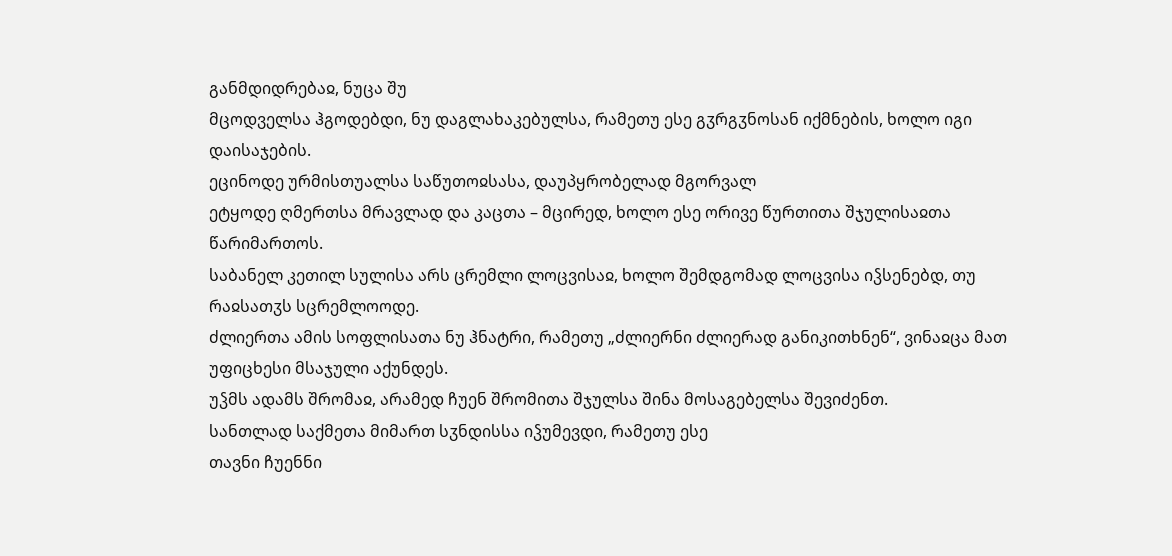განმდიდრებაჲ, ნუცა შუ
მცოდველსა ჰგოდებდი, ნუ დაგლახაკებულსა, რამეთუ ესე გჳრგჳნოსან იქმნების, ხოლო იგი დაისაჯების.
ეცინოდე ურმისთუალსა საწუთოჲსასა, დაუპყრობელად მგორვალ
ეტყოდე ღმერთსა მრავლად და კაცთა – მცირედ, ხოლო ესე ორივე წურთითა შჯულისაჲთა წარიმართოს.
საბანელ კეთილ სულისა არს ცრემლი ლოცვისაჲ, ხოლო შემდგომად ლოცვისა იჴსენებდ, თუ რაჲსათჳს სცრემლოოდე.
ძლიერთა ამის სოფლისათა ნუ ჰნატრი, რამეთუ „ძლიერნი ძლიერად განიკითხნენ“, ვინაჲცა მათ უფიცხესი მსაჯული აქუნდეს.
უჴმს ადამს შრომაჲ, არამედ ჩუენ შრომითა შჯულსა შინა მოსაგებელსა შევიძენთ.
სანთლად საქმეთა მიმართ სჳნდისსა იჴუმევდი, რამეთუ ესე
თავნი ჩუენნი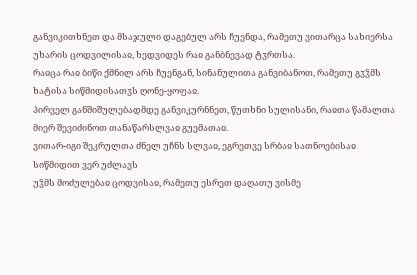განვიკითხნეთ და მსაჯული დაგებულ არს ჩუენდა, რამეთუ ვითარცა სახიერსა უხარის ცოდვილისაჲ, ხედვიდეს რაჲ განბნევად ტჳრთსა.
რაჲცა რაჲ ბიწი ქმნილ არს ჩუენგან, სინანულითა განვიბანოთ, რამეთუ გჳჴმს ხატისა სიწმიდისათჳს ღონე-ყოფაჲ.
პირველ განშიშულებადმდე განვიკურნნეთ, წუთხნი სულისანი, რაჲთა წამალთა მიერ შევიძინოთ თანაწარსლვაჲ გუემათაჲ.
ვითარ-იგი შეკრულთა ძნელ უჩნს სლვაჲ, ეგრეთვე სრბაჲ სათნოებისაჲ
სიწმიდით ვერ უძლავს
უჴმს მოძულებაჲ ცოდვისაჲ, რამეთუ ესრეთ დაღათუ ვისმე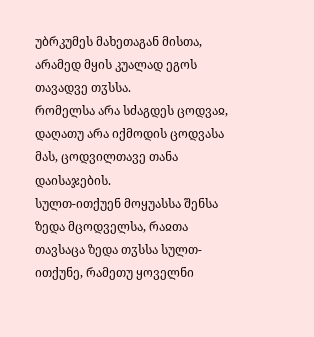უბრკუმეს მახეთაგან მისთა, არამედ მყის კუალად ეგოს თავადვე თჳსსა.
რომელსა არა სძაგდეს ცოდვაჲ, დაღათუ არა იქმოდის ცოდვასა მას, ცოდვილთავე თანა დაისაჯების.
სულთ-ითქუენ მოყუასსა შენსა ზედა მცოდველსა, რაჲთა თავსაცა ზედა თჳსსა სულთ-ითქუნე, რამეთუ ყოველნი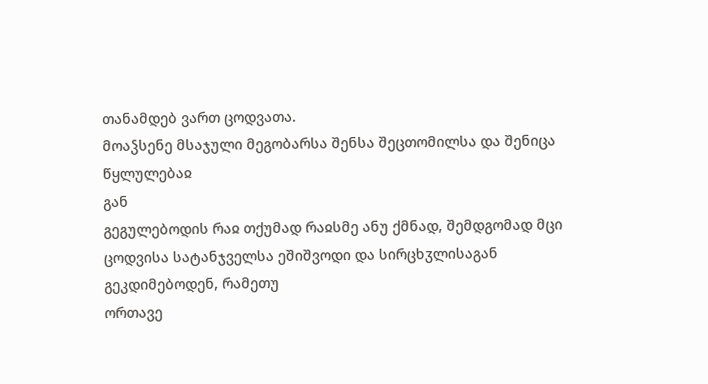თანამდებ ვართ ცოდვათა.
მოაჴსენე მსაჯული მეგობარსა შენსა შეცთომილსა და შენიცა წყლულებაჲ
გან
გეგულებოდის რაჲ თქუმად რაჲსმე ანუ ქმნად, შემდგომად მცი
ცოდვისა სატანჯველსა ეშიშვოდი და სირცხჳლისაგან გეკდიმებოდენ, რამეთუ
ორთავე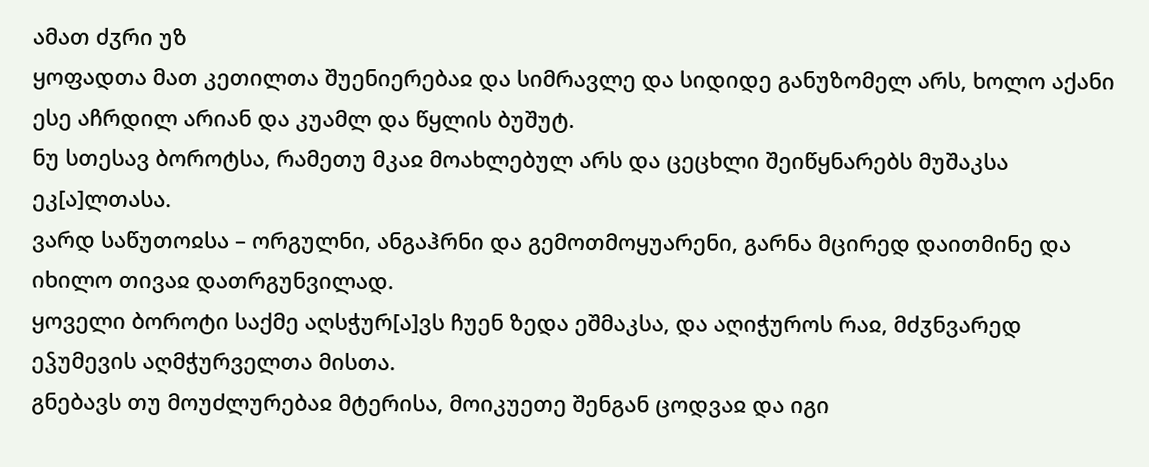ამათ ძჳრი უზ
ყოფადთა მათ კეთილთა შუენიერებაჲ და სიმრავლე და სიდიდე განუზომელ არს, ხოლო აქანი ესე აჩრდილ არიან და კუამლ და წყლის ბუშუტ.
ნუ სთესავ ბოროტსა, რამეთუ მკაჲ მოახლებულ არს და ცეცხლი შეიწყნარებს მუშაკსა ეკ[ა]ლთასა.
ვარდ საწუთოჲსა – ორგულნი, ანგაჰრნი და გემოთმოყუარენი, გარნა მცირედ დაითმინე და იხილო თივაჲ დათრგუნვილად.
ყოველი ბოროტი საქმე აღსჭურ[ა]ვს ჩუენ ზედა ეშმაკსა, და აღიჭუროს რაჲ, მძჳნვარედ ეჴუმევის აღმჭურველთა მისთა.
გნებავს თუ მოუძლურებაჲ მტერისა, მოიკუეთე შენგან ცოდვაჲ და იგი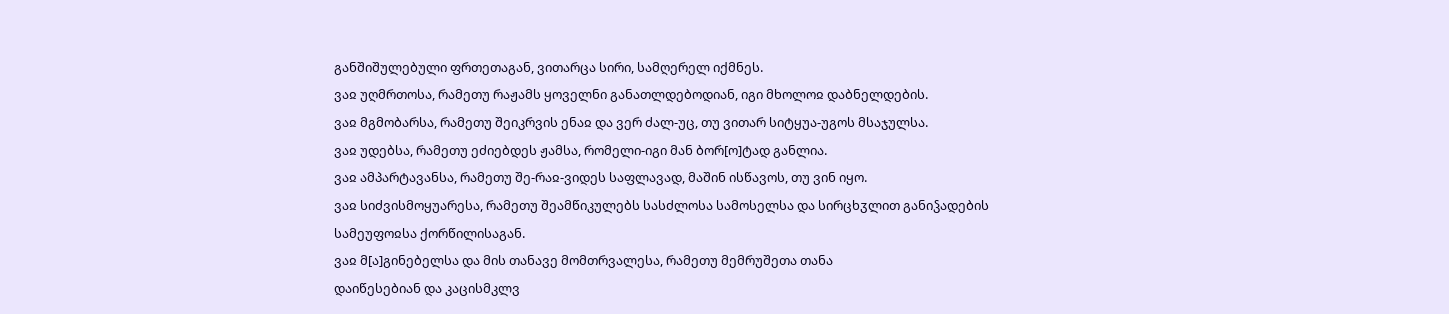განშიშულებული ფრთეთაგან, ვითარცა სირი, სამღერელ იქმნეს.
ვაჲ უღმრთოსა, რამეთუ რაჟამს ყოველნი განათლდებოდიან, იგი მხოლოჲ დაბნელდების.
ვაჲ მგმობარსა, რამეთუ შეიკრვის ენაჲ და ვერ ძალ-უც, თუ ვითარ სიტყუა-უგოს მსაჯულსა.
ვაჲ უდებსა, რამეთუ ეძიებდეს ჟამსა, რომელი-იგი მან ბორ[ო]ტად განლია.
ვაჲ ამპარტავანსა, რამეთუ შე-რაჲ-ვიდეს საფლავად, მაშინ ისწავოს, თუ ვინ იყო.
ვაჲ სიძვისმოყუარესა, რამეთუ შეამწიკულებს სასძლოსა სამოსელსა და სირცხჳლით განიჴადების სამეუფოჲსა ქორწილისაგან.
ვაჲ მ[ა]გინებელსა და მის თანავე მომთრვალესა, რამეთუ მემრუშეთა თანა
დაიწესებიან და კაცისმკლვ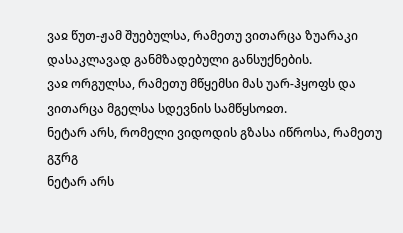ვაჲ წუთ-ჟამ შუებულსა, რამეთუ ვითარცა ზუარაკი დასაკლავად განმზადებული განსუქნების.
ვაჲ ორგულსა, რამეთუ მწყემსი მას უარ-ჰყოფს და ვითარცა მგელსა სდევნის სამწყსოჲთ.
ნეტარ არს, რომელი ვიდოდის გზასა იწროსა, რამეთუ გჳრგ
ნეტარ არს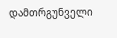დამთრგუნველი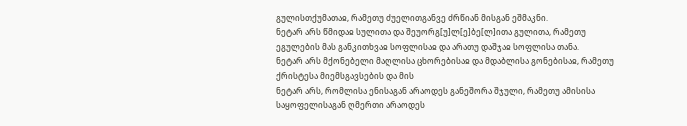გულისთქუმათაჲ, რამეთუ ძუელითგანვე ძრწიან მისგან ეშმაკნი.
ნეტარ არს წმიდაჲ სულითა და შეუორგ[უ]ლ[ე]ბე[ლ]ითა გულითა, რამეთუ ეგულების მას განკითხვაჲ სოფლისაჲ და არათუ დაშჯაჲ სოფლისა თანა.
ნეტარ არს მქონებელი მაღლისა ცხორებისაჲ და მდაბლისა გონებისაჲ, რამეთუ
ქრისტესა მიემსგავსების და მის
ნეტარ არს, რომლისა ენისაგან არაოდეს განეშორა შჯული, რამეთუ ამისისა საყოფელისაგან ღმერთი არაოდეს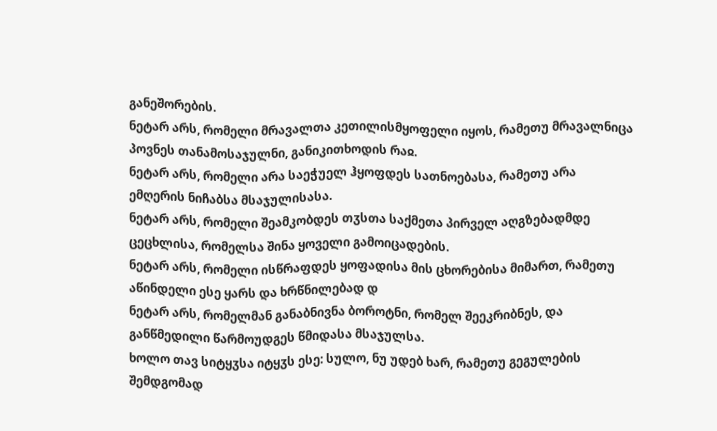განეშორების.
ნეტარ არს, რომელი მრავალთა კეთილისმყოფელი იყოს, რამეთუ მრავალნიცა პოვნეს თანამოსაჯულნი, განიკითხოდის რაჲ.
ნეტარ არს, რომელი არა საეჭუელ ჰყოფდეს სათნოებასა, რამეთუ არა ემღერის ნიჩაბსა მსაჯულისასა.
ნეტარ არს, რომელი შეამკობდეს თჳსთა საქმეთა პირველ აღგზებადმდე ცეცხლისა, რომელსა შინა ყოველი გამოიცადების.
ნეტარ არს, რომელი ისწრაფდეს ყოფადისა მის ცხორებისა მიმართ, რამეთუ
აწინდელი ესე ყარს და ხრწნილებად დ
ნეტარ არს, რომელმან განაბნივნა ბოროტნი, რომელ შეეკრიბნეს, და განწმედილი წარმოუდგეს წმიდასა მსაჯულსა.
ხოლო თავ სიტყჳსა იტყჳს ესე: სულო, ნუ უდებ ხარ, რამეთუ გეგულების შემდგომად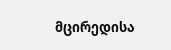მცირედისა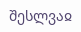შესლვაჲ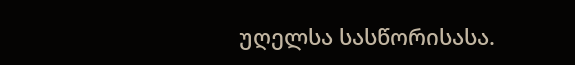უღელსა სასწორისასა.